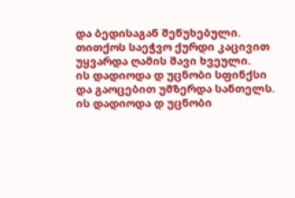და ბედისაგან შეწუხებული.
თითქოს საეჭვო ქურდი კაცივით
უყვარდა ღამის შავი ხვეული.
ის დადიოდა დ უცნობი სფინქსი
და გაოცებით უმზერდა სანთელს.
ის დადიოდა დ უცნობი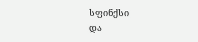სფინქსი
და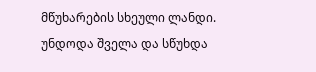მწუხარების სხეული ლანდი.
უნდოდა შველა და სწუხდა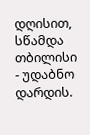დღისით,
სწამდა თბილისი - უდაბნო დარდის.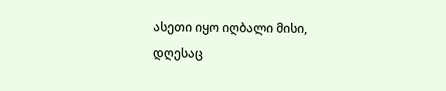ასეთი იყო იღბალი მისი,
დღესაც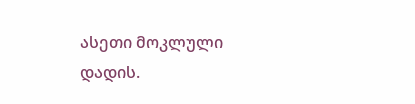ასეთი მოკლული დადის.